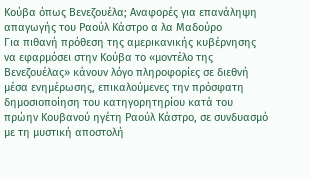Κούβα όπως Βενεζουέλα; Αναφορές για επανάληψη απαγωγής του Ραούλ Κάστρο α λα Μαδούρο
Για πιθανή πρόθεση της αμερικανικής κυβέρνησης να εφαρμόσει στην Κούβα το «μοντέλο της Βενεζουέλας» κάνουν λόγο πληροφορίες σε διεθνή μέσα ενημέρωσης, επικαλούμενες την πρόσφατη δημοσιοποίηση του κατηγορητηρίου κατά του πρώην Κουβανού ηγέτη Ραούλ Κάστρο, σε συνδυασμό με τη μυστική αποστολή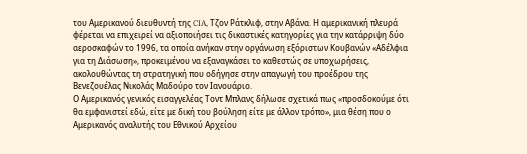του Αμερικανού διευθυντή της CIA, Τζον Ράτκλιφ, στην Αβάνα. Η αμερικανική πλευρά φέρεται να επιχειρεί να αξιοποιήσει τις δικαστικές κατηγορίες για την κατάρριψη δύο αεροσκαφών το 1996, τα οποία ανήκαν στην οργάνωση εξόριστων Κουβανών «Αδέλφια για τη Διάσωση», προκειμένου να εξαναγκάσει το καθεστώς σε υποχωρήσεις, ακολουθώντας τη στρατηγική που οδήγησε στην απαγωγή του προέδρου της Βενεζουέλας Νικολάς Μαδούρο τον Ιανουάριο.
Ο Αμερικανός γενικός εισαγγελέας Τοντ Μπλανς δήλωσε σχετικά πως «προσδοκούμε ότι θα εμφανιστεί εδώ, είτε με δική του βούληση είτε με άλλον τρόπο», μια θέση που ο Αμερικανός αναλυτής του Εθνικού Αρχείου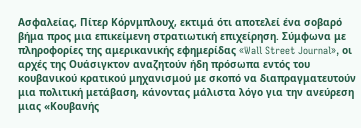Ασφαλείας, Πίτερ Κόρνμπλουχ, εκτιμά ότι αποτελεί ένα σοβαρό βήμα προς μια επικείμενη στρατιωτική επιχείρηση. Σύμφωνα με πληροφορίες της αμερικανικής εφημερίδας «Wall Street Journal», οι αρχές της Ουάσιγκτον αναζητούν ήδη πρόσωπα εντός του κουβανικού κρατικού μηχανισμού με σκοπό να διαπραγματευτούν μια πολιτική μετάβαση, κάνοντας μάλιστα λόγο για την ανεύρεση μιας «Κουβανής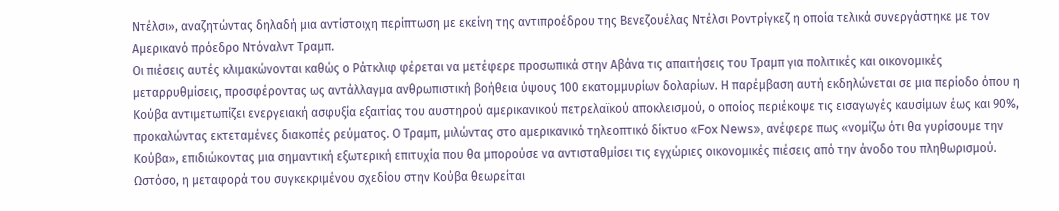Ντέλσι», αναζητώντας δηλαδή μια αντίστοιχη περίπτωση με εκείνη της αντιπροέδρου της Βενεζουέλας Ντέλσι Ροντρίγκεζ η οποία τελικά συνεργάστηκε με τον Αμερικανό πρόεδρο Ντόναλντ Τραμπ.
Οι πιέσεις αυτές κλιμακώνονται καθώς ο Ράτκλιφ φέρεται να μετέφερε προσωπικά στην Αβάνα τις απαιτήσεις του Τραμπ για πολιτικές και οικονομικές μεταρρυθμίσεις, προσφέροντας ως αντάλλαγμα ανθρωπιστική βοήθεια ύψους 100 εκατομμυρίων δολαρίων. Η παρέμβαση αυτή εκδηλώνεται σε μια περίοδο όπου η Κούβα αντιμετωπίζει ενεργειακή ασφυξία εξαιτίας του αυστηρού αμερικανικού πετρελαϊκού αποκλεισμού, ο οποίος περιέκοψε τις εισαγωγές καυσίμων έως και 90%, προκαλώντας εκτεταμένες διακοπές ρεύματος. Ο Τραμπ, μιλώντας στο αμερικανικό τηλεοπτικό δίκτυο «Fox News», ανέφερε πως «νομίζω ότι θα γυρίσουμε την Κούβα», επιδιώκοντας μια σημαντική εξωτερική επιτυχία που θα μπορούσε να αντισταθμίσει τις εγχώριες οικονομικές πιέσεις από την άνοδο του πληθωρισμού.
Ωστόσο, η μεταφορά του συγκεκριμένου σχεδίου στην Κούβα θεωρείται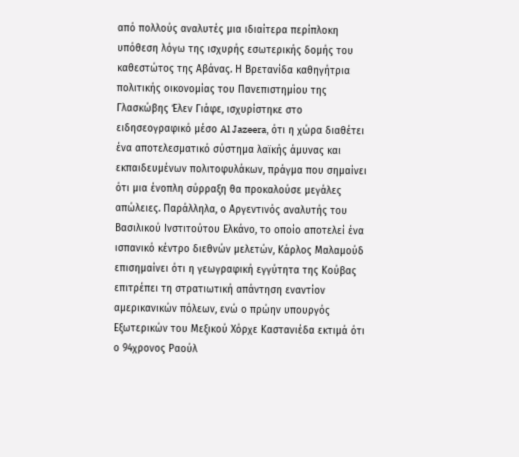από πολλούς αναλυτές μια ιδιαίτερα περίπλοκη υπόθεση λόγω της ισχυρής εσωτερικής δομής του καθεστώτος της Αβάνας. Η Βρετανίδα καθηγήτρια πολιτικής οικονομίας του Πανεπιστημίου της Γλασκώβης Έλεν Γιάφε, ισχυρίστηκε στο ειδησεογραφικό μέσο Al Jazeera, ότι η χώρα διαθέτει ένα αποτελεσματικό σύστημα λαϊκής άμυνας και εκπαιδευμένων πολιτοφυλάκων, πράγμα που σημαίνει ότι μια ένοπλη σύρραξη θα προκαλούσε μεγάλες απώλειες. Παράλληλα, ο Αργεντινός αναλυτής του Βασιλικού Ινστιτούτου Ελκάνο, το οποίο αποτελεί ένα ισπανικό κέντρο διεθνών μελετών, Κάρλος Μαλαμούδ επισημαίνει ότι η γεωγραφική εγγύτητα της Κούβας επιτρέπει τη στρατιωτική απάντηση εναντίον αμερικανικών πόλεων, ενώ ο πρώην υπουργός Εξωτερικών του Μεξικού Χόρχε Καστανιέδα εκτιμά ότι ο 94χρονος Ραούλ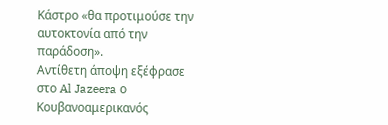Κάστρο «θα προτιμούσε την αυτοκτονία από την παράδοση».
Αντίθετη άποψη εξέφρασε στο Al Jazeera ο Κουβανοαμερικανός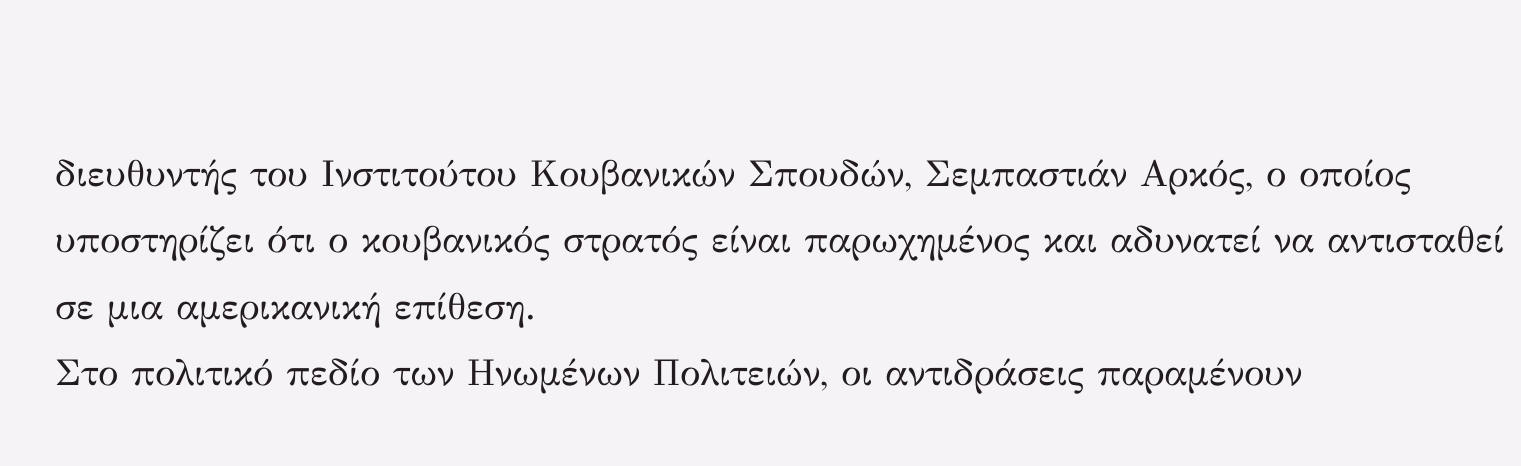διευθυντής του Ινστιτούτου Κουβανικών Σπουδών, Σεμπαστιάν Αρκός, ο οποίος υποστηρίζει ότι ο κουβανικός στρατός είναι παρωχημένος και αδυνατεί να αντισταθεί σε μια αμερικανική επίθεση.
Στο πολιτικό πεδίο των Ηνωμένων Πολιτειών, οι αντιδράσεις παραμένουν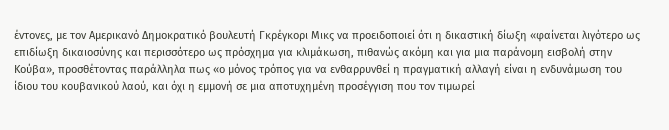έντονες, με τον Αμερικανό Δημοκρατικό βουλευτή Γκρέγκορι Μικς να προειδοποιεί ότι η δικαστική δίωξη «φαίνεται λιγότερο ως επιδίωξη δικαιοσύνης και περισσότερο ως πρόσχημα για κλιμάκωση, πιθανώς ακόμη και για μια παράνομη εισβολή στην Κούβα», προσθέτοντας παράλληλα πως «ο μόνος τρόπος για να ενθαρρυνθεί η πραγματική αλλαγή είναι η ενδυνάμωση του ίδιου του κουβανικού λαού, και όχι η εμμονή σε μια αποτυχημένη προσέγγιση που τον τιμωρεί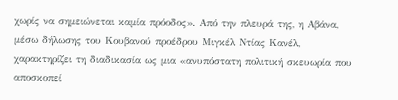χωρίς να σημειώνεται καμία πρόοδος». Από την πλευρά της, η Αβάνα, μέσω δήλωσης του Κουβανού προέδρου Μιγκέλ Ντίας Κανέλ, χαρακτηρίζει τη διαδικασία ως μια «ανυπόστατη πολιτική σκευωρία που αποσκοπεί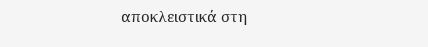αποκλειστικά στη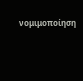νομιμοποίηση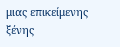μιας επικείμενης ξένης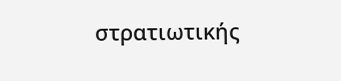στρατιωτικής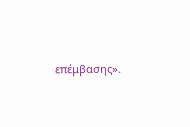επέμβασης».